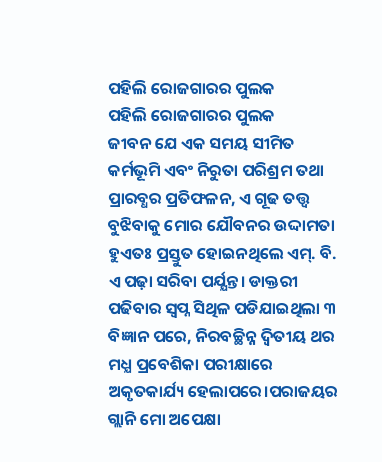ପହିଲି ରୋଜଗାରର ପୁଲକ
ପହିଲି ରୋଜଗାରର ପୁଲକ
ଜୀବନ ଯେ ଏକ ସମୟ ସୀମିତ କର୍ମଭୂମି ଏବଂ ନିରୁତା ପରିଶ୍ରମ ତଥା ପ୍ରାରବ୍ଧର ପ୍ରତିଫଳନ, ଏ ଗୂଢ ତତ୍ତ୍ବ ବୁଝିବାକୁ ମୋର ଯୌବନର ଉଦ୍ଦାମତା ହୁଏତଃ ପ୍ରସ୍ତୁତ ହୋଇନଥିଲେ ଏମ୍. ବି. ଏ ପଢ଼ା ସରିବା ପର୍ଯ୍ଯନ୍ତ। ଡାକ୍ତରୀ ପଢିବାର ସ୍ବପ୍ନ ସିଥିଳ ପଡିଯାଇଥିଲା ୩ ବିଜ୍ଞାନ ପରେ, ନିରବଚ୍ଛିନ୍ନ ଦ୍ବିତୀୟ ଥର ମଧ୍ଯ ପ୍ରବେଶିକା ପରୀକ୍ଷାରେ ଅକୃତକାର୍ଯ୍ୟ ହେଲାପରେ।ପରାଜୟର ଗ୍ଲାନି ମୋ ଅପେକ୍ଷା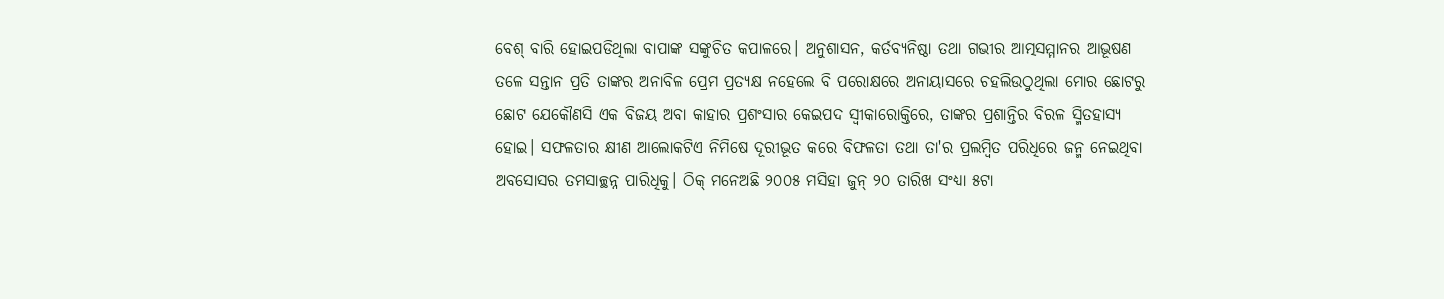ବେଶ୍ ବାରି ହୋଇପଡିଥିଲା ବାପାଙ୍କ ସଙ୍କୁଚିତ କପାଳରେ। ଅନୁଶାସନ, କର୍ତବ୍ୟନିଷ୍ଠା ତଥା ଗଭୀର ଆତ୍ମସମ୍ମାନର ଆଭୂଷଣ ତଳେ ସନ୍ତାନ ପ୍ରତି ତାଙ୍କର ଅନାବିଳ ପ୍ରେମ ପ୍ରତ୍ୟକ୍ଷ ନହେଲେ ବି ପରୋକ୍ଷରେ ଅନାୟାସରେ ଚହଲିଉଠୁଥିଲା ମୋର ଛୋଟରୁ ଛୋଟ ଯେକୌଣସି ଏକ ବିଜୟ ଅବା କାହାର ପ୍ରଶଂସାର କେଇପଦ ସ୍ବୀକାରୋକ୍ତିରେ, ତାଙ୍କର ପ୍ରଶାନ୍ତିର ବିରଳ ସ୍ମିତହାସ୍ୟ ହୋଇ। ସଫଳତାର କ୍ଷୀଣ ଆଲୋକଟିଏ ନିମିଷେ ଦୂରୀଭୂତ କରେ ବିଫଳତା ତଥା ତା'ର ପ୍ରଲମ୍ବିତ ପରିଧିରେ ଜନ୍ମ ନେଇଥିବା ଅବସୋସର ତମସାଚ୍ଛନ୍ନ ପାରିଧିକୁ। ଠିକ୍ ମନେଅଛି ୨୦୦୫ ମସିହା ଜୁନ୍ ୨୦ ତାରିଖ ସଂଧ୍ଯା ୫ଟା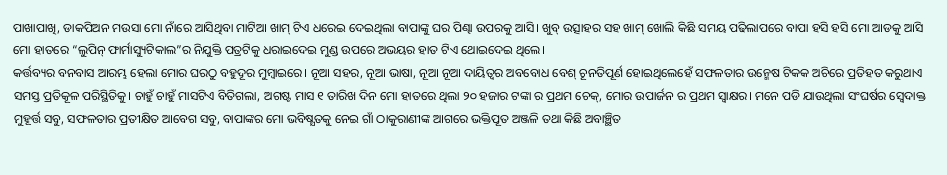ପାଖାପାଖି, ଡାକପିଅନ ମଉସା ମୋ ନାଁରେ ଆସିଥିବା ମାଟିଆ ଖାମ୍ ଟିଏ ଧରେଇ ଦେଇଥିଲା ବାପାଙ୍କୁ ଘର ପିଣ୍ଢା ଉପରକୁ ଆସି। ଖୁବ୍ ଉତ୍ସାହର ସହ ଖାମ୍ ଖୋଲି କିଛି ସମୟ ପଢିଲାପରେ ବାପା ହସି ହସି ମୋ ଆଡକୁ ଆସି ମୋ ହାତରେ “ଲୁପିନ୍ ଫାର୍ମାସ୍ୟୁଟିକାଲ”ର ନିଯୁକ୍ତି ପତ୍ରଟିକୁ ଧରାଇଦେଇ ମୁଣ୍ଡ ଉପରେ ଅଭୟର ହାତ ଟିଏ ଥୋଇଦେଇ ଥିଲେ।
କର୍ତ୍ତବ୍ୟର ବନବାସ ଆରମ୍ଭ ହେଲା ମୋର ଘରଠୁ ବହୁଦୂର ମୁମ୍ବାଇରେ। ନୂଆ ସହର, ନୂଆ ଭାଷା, ନୂଆ ନୂଆ ଦାୟିତ୍ୱର ଅବବୋଧ ବେଶ୍ ଚୂନତିପୂର୍ଣ ହୋଇଥିଲେହେଁ ସଫଳତାର ଉନ୍ମେଷ ଟିକକ ଅଚିରେ ପ୍ରତିହତ କରୁଥାଏ ସମସ୍ତ ପ୍ରତିକୂଳ ପରିସ୍ଥିତିକୁ। ଚାହୁଁ ଚାହୁଁ ମାସଟିଏ ବିତିଗଲା, ଅଗଷ୍ଟ ମାସ ୧ ତାରିଖ ଦିନ ମୋ ହାତରେ ଥିଲା ୨୦ ହଜାର ଟଙ୍କା ର ପ୍ରଥମ ଚେକ୍, ମୋର ଉପାର୍ଜନ ର ପ୍ରଥମ ସ୍ବାକ୍ଷର। ମନେ ପଡି ଯାଉଥିଲା ସଂଘର୍ଷର ସ୍ବେଦାକ୍ତ ମୁହୂର୍ତ୍ତ ସବୁ, ସଫଳତାର ପ୍ରତୀକ୍ଷିତ ଆବେଗ ସବୁ, ବାପାଙ୍କର ମୋ ଭବିଷ୍ଯତକୁ ନେଇ ଗାଁ ଠାକୁରାଣୀଙ୍କ ଆଗରେ ଭକ୍ତିପୂତ ଅଞ୍ଜଳି ତଥା କିଛି ଅବାଞ୍ଛିତ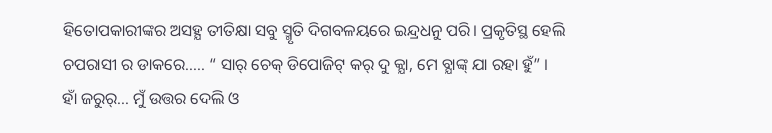ହିତୋପକାରୀଙ୍କର ଅସହ୍ଯ ତୀତିକ୍ଷା ସବୁ ସ୍ମୃତି ଦିଗବଳୟରେ ଇନ୍ଦ୍ରଧନୁ ପରି। ପ୍ରକୃତିସ୍ଥ ହେଲି ଚପରାସୀ ର ଡାକରେ..... “ ସାର୍ ଚେକ୍ ଡିପୋଜିଟ୍ କର୍ ଦୁ କ୍ଯା, ମେ ବ୍ଯାଙ୍କ୍ ଯା ରହା ହୁଁ” । ହାଁ ଜରୁର୍... ମୁଁ ଉତ୍ତର ଦେଲି ଓ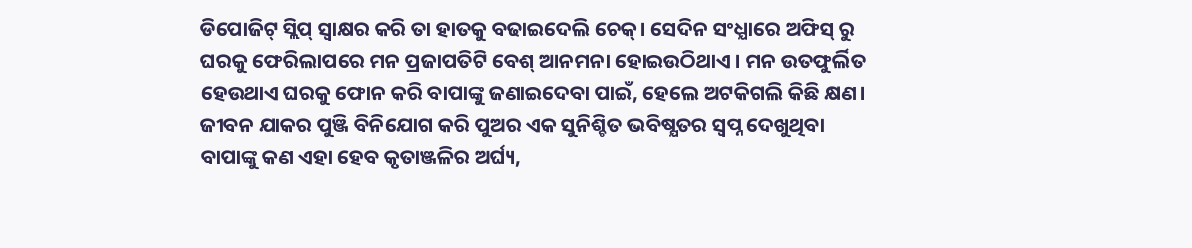ଡିପୋଜିଟ୍ ସ୍ଲିପ୍ ସ୍ବାକ୍ଷର କରି ତା ହାତକୁ ବଢାଇଦେଲି ଚେକ୍। ସେଦିନ ସଂଧ୍ଯାରେ ଅଫିସ୍ ରୁ ଘରକୁ ଫେରିଲାପରେ ମନ ପ୍ରଜାପତିଟି ବେଶ୍ ଆନମନା ହୋଇଉଠିଥାଏ । ମନ ଉତଫୁର୍ଲିତ ହେଉଥାଏ ଘରକୁ ଫୋନ କରି ବାପାଙ୍କୁ ଜଣାଇଦେବା ପାଇଁ, ହେଲେ ଅଟକିଗଲି କିଛି କ୍ଷଣ। ଜୀବନ ଯାକର ପୁଞ୍ଜି ବିନିଯୋଗ କରି ପୁଅର ଏକ ସୁନିଶ୍ଚିତ ଭବିଷ୍ଯତର ସ୍ବପ୍ନ ଦେଖୁଥିବା ବାପାଙ୍କୁ କଣ ଏହା ହେବ କୃତାଞ୍ଜଳିର ଅର୍ଘ୍ୟ,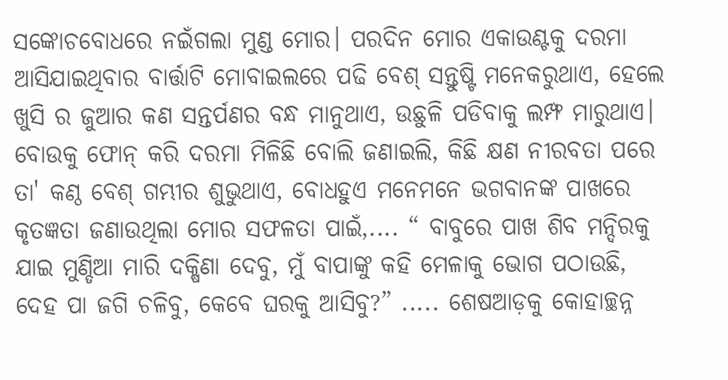ସଙ୍କୋଚବୋଧରେ ନଇଁଗଲା ମୁଣ୍ଡ ମୋର। ପରଦିନ ମୋର ଏକାଉଣ୍ଟକୁ ଦରମା ଆସିଯାଇଥିବାର ବାର୍ତ୍ତାଟି ମୋବାଇଲରେ ପଢି ବେଶ୍ ସନ୍ତୁଷ୍ଟି ମନେକରୁଥାଏ, ହେଲେ ଖୁସି ର ଜୁଆର କଣ ସନ୍ତର୍ପଣର ବନ୍ଧ ମାନୁଥାଏ, ଉଛୁଳି ପଡିବାକୁ ଲମ୍ଫ ମାରୁଥାଏ। ବୋଉକୁ ଫୋନ୍ କରି ଦରମା ମିଳିଛି ବୋଲି ଜଣାଇଲି, କିଛି କ୍ଷଣ ନୀରବତା ପରେ ତା' କଣ୍ଠ ବେଶ୍ ଗମ୍ଭୀର ଶୁଭୁଥାଏ, ବୋଧହୁଏ ମନେମନେ ଭଗବାନଙ୍କ ପାଖରେ କୃତଜ୍ଞତା ଜଣାଉଥିଲା ମୋର ସଫଳତା ପାଇଁ,.... “ ବାବୁରେ ପାଖ ଶିବ ମନ୍ଦିରକୁ ଯାଇ ମୁଣ୍ଡିଆ ମାରି ଦକ୍ଷିଣା ଦେବୁ, ମୁଁ ବାପାଙ୍କୁ କହି ମେଳାକୁ ଭୋଗ ପଠାଉଛି, ଦେହ ପା ଜଗି ଚଳିବୁ, କେବେ ଘରକୁ ଆସିବୁ?” ..... ଶେଷଆଡ଼କୁ କୋହାଚ୍ଛନ୍ନ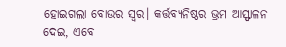ହୋଇଗଲା ବୋଉର ସ୍ବର। କର୍ତ୍ତବ୍ୟନିଷ୍ଠର ଭ୍ରମ ଆସ୍ଫାଳନ ଦେଇ, ଏବେ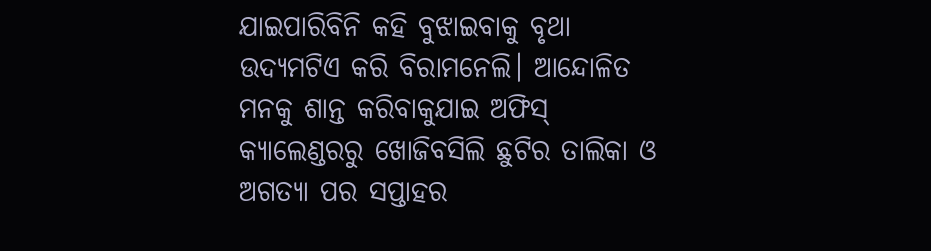ଯାଇପାରିବିନି କହି ବୁଝାଇବାକୁ ବୃଥା ଉଦ୍ଯମଟିଏ କରି ବିରାମନେଲି। ଆନ୍ଦୋଳିତ ମନକୁ ଶାନ୍ତ କରିବାକୁଯାଇ ଅଫିସ୍ କ୍ଯାଲେଣ୍ଡରରୁ ଖୋଜିବସିଲି ଛୁଟିର ତାଲିକା ଓ ଅଗତ୍ୟା ପର ସପ୍ତାହର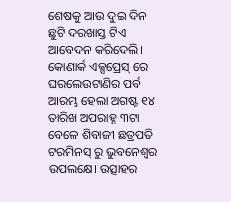ଶେଷକୁ ଆଉ ଦୁଇ ଦିନ ଛୁଟି ଦରଖାସ୍ତ ଟିଏ ଆବେଦନ କରିଦେଲି।
କୋଣାର୍କ ଏକ୍ସପ୍ରେସ୍ ରେ ଘରଲେଉଟାଣିର ପର୍ବ ଆରମ୍ଭ ହେଲା ଅଗଷ୍ଟ ୧୪ ତାରିଖ ଅପରାହ୍ନ ୩ଟା ବେଳେ ଶିବାଜୀ ଛତ୍ରପତି ଟରମିନସ୍ ରୁ ଭୁବନେଶ୍ୱର ଉପଲକ୍ଷେ। ଉତ୍ସାହର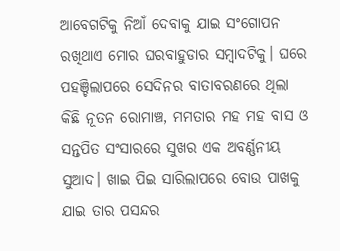ଆବେଗଟିକୁ ନିଆଁ ଦେବାକୁ ଯାଇ ସଂଗୋପନ ରଖିଥାଏ ମୋର ଘରବାହୁଡାର ସମ୍ବାଦଟିକୁ। ଘରେ ପହଞ୍ଚିଲାପରେ ସେଦିନର ବାତାବରଣରେ ଥିଲା କିଛି ନୂତନ ରୋମାଞ୍ଚ, ମମତାର ମହ ମହ ବାସ ଓ ସନ୍ତପିତ ସଂସାରରେ ସୁଖର ଏକ ଅବର୍ଣ୍ଣନୀୟ ସୁଆଦ। ଖାଇ ପିଇ ସାରିଲାପରେ ବୋଉ ପାଖକୁ ଯାଇ ତାର ପସନ୍ଦର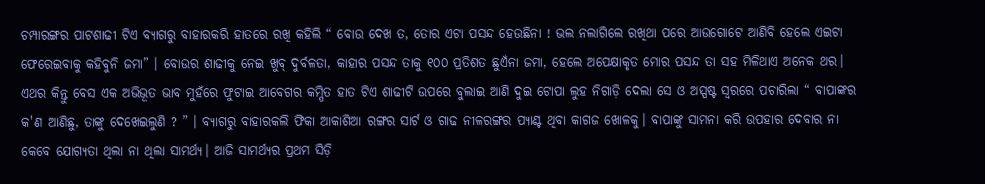ଚମ୍ପାରଙ୍ଗର ପାଟଶାଢୀ ଟିଏ ବ୍ଯାଗରୁ ବାହାରକରି ହାତରେ ରଖି କହିଲି “ ବୋଉ ଦେଖ ତ, ତୋର ଏଟା ପସନ୍ଦ ହେଉଛିନା ! ଭଲ ନଲାଗିଲେ ରଖିଥା ପରେ ଆଉଗୋଟେ ଆଣିବି ହେଲେ ଏଇଟା ଫେରେଇବାକୁ କହିବୁନି ଜମା” । ବୋଉର ଶାଢୀକୁ ନେଇ ଖୁବ୍ ଦୁର୍ବଳତା, କାହାର ପସନ୍ଦ ତାକୁ ୧୦୦ ପ୍ରତିଶତ ଛୁଏଁନା ଜମା, ହେଲେ ଅପେକ୍ଷାକୃତ ମୋର ପସନ୍ଦ ତା ସହ ମିଳିଥାଏ ଅନେକ ଥର। ଏଥର କିନ୍ତୁ ବେସ ଏକ ଅଭିଭୂତ ଭାବ ମୁହଁରେ ଫୁଟାଇ ଆବେଗର କମ୍ପିତ ହାତ ଟିଏ ଶାଢୀଟି ଉପରେ ବୁଲାଇ ଆଣି ଦୁଇ ଟୋପା ଲୁହ ନିଗାଡ଼ି ଦେଲା ସେ ଓ ଅସ୍ପଷ୍ଟ ସ୍ବରରେ ପଚାରିଲା “ ବାପାଙ୍କର କ'ଣ ଆଣିଛୁ, ତାଙ୍କୁ ଦେଖେଇଲୁଣି ? ” । ବ୍ଯାଗରୁ ବାହାରକଲି ଫିକା ଆକାଶିଆ ରଙ୍ଗର ସାର୍ଟ ଓ ଗାଢ ନୀଳରଙ୍ଗର ପ୍ଯାଣ୍ଟ ଥିବା କାଗଜ ଖୋଳକୁ। ବାପାଙ୍କୁ ସାମନା କରି ଉପହାର ଦେବାର ନା କେବେ ଯୋଗ୍ୟତା ଥିଲା ନା ଥିଲା ସାମର୍ଥ୍ଯ। ଆଜି ସାମର୍ଥ୍ଯର ପ୍ରଥମ ସିଡ଼ି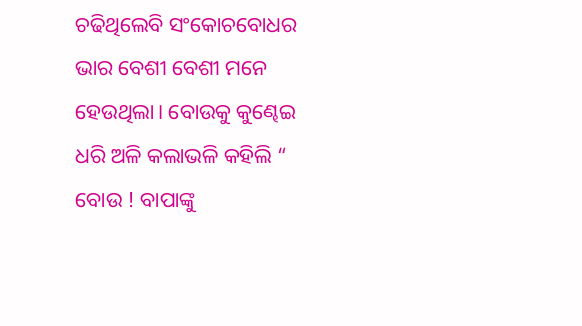ଚଢିଥିଲେବି ସଂକୋଚବୋଧର ଭାର ବେଶୀ ବେଶୀ ମନେ ହେଉଥିଲା। ବୋଉକୁ କୁଣ୍ଢେଇ ଧରି ଅଳି କଲାଭଳି କହିଲି “ ବୋଉ ! ବାପାଙ୍କୁ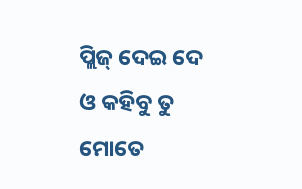ପ୍ଲିଜ୍ ଦେଇ ଦେ ଓ କହିବୁ ତୁ ମୋତେ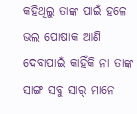କହିଥିଲୁ ତାଙ୍କ ପାଇଁ ହଳେ ଭଲ ପୋଷାକ ଆଣି ଦେବାପାଇଁ କାହିଁକି ନା ତାଙ୍କ ସାଙ୍ଗ ସବୁ ସାର୍ ମାନେ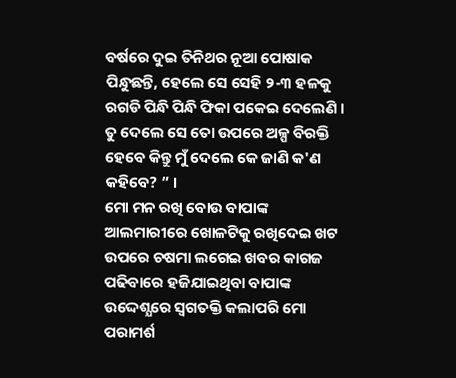ବର୍ଷରେ ଦୁଇ ତିନିଥର ନୂଆ ପୋଷାକ ପିନ୍ଧୁଛନ୍ତି, ହେଲେ ସେ ସେହି ୨-୩ ହଳକୁ ରଗଡି ପିନ୍ଧି ପିନ୍ଧି ଫିକା ପକେଇ ଦେଲେଣି । ତୁ ଦେଲେ ସେ ତୋ ଉପରେ ଅଳ୍ପ ବିରକ୍ତି ହେବେ କିନ୍ତୁ ମୁଁ ଦେଲେ କେ ଜାଣି କ'ଣ କହିବେ? ” ।
ମୋ ମନ ରଖି ବୋଉ ବାପାଙ୍କ ଆଲମାରୀରେ ଖୋଳଟିକୁ ରଖିଦେଇ ଖଟ ଉପରେ ଚଷମା ଲଗେଇ ଖବର କାଗଜ ପଢିବାରେ ହଜିଯାଇଥିବା ବାପାଙ୍କ ଉଦ୍ଦେଶ୍ଯରେ ସ୍ବଗତକ୍ତି କଲାପରି ମୋ ପରାମର୍ଶ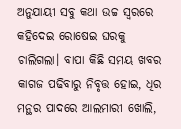ଅନୁଯାୟୀ ସବୁ କଥା ଉଚ୍ଚ ସ୍ବରରେ କହିଦେଇ ରୋଷେଇ ଘରକୁ ଚାଲିଗଲା। ବାପା କିଛି ସମୟ ଖବର କାଗଜ ପଢିବାରୁ ନିବୃତ୍ତ ହୋଇ, ଧିର ମନ୍ଥର ପାଦରେ ଆଲମାରୀ ଖୋଲି,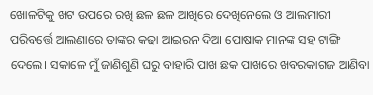ଖୋଳଟିକୁ ଖଟ ଉପରେ ରଖି ଛଳ ଛଳ ଆଖିରେ ଦେଖିନେଲେ ଓ ଆଲମାରୀ ପରିବର୍ତ୍ତେ ଆଲଣାରେ ତାଙ୍କର କଢା ଆଇରନ ଦିଆ ପୋଷାକ ମାନଙ୍କ ସହ ଟାଙ୍ଗି ଦେଲେ। ସକାଳେ ମୁଁ ଜାଣିଶୁଣି ଘରୁ ବାହାରି ପାଖ ଛକ ପାଖରେ ଖବରକାଗଜ ଆଣିବା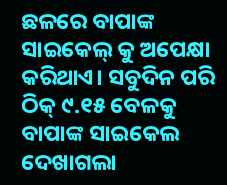ଛଳରେ ବାପାଙ୍କ ସାଇକେଲ୍ କୁ ଅପେକ୍ଷା କରିଥାଏ। ସବୁଦିନ ପରି ଠିକ୍ ୯.୧୫ ବେଳକୁ ବାପାଙ୍କ ସାଇକେଲ ଦେଖାଗଲା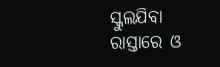ସ୍କୁଲଯିବା ରାସ୍ତାରେ ଓ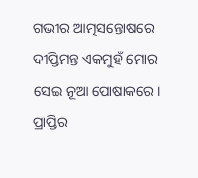ଗଭୀର ଆତ୍ମସନ୍ତୋଷରେ ଦୀପ୍ତିମନ୍ତ ଏକମୁହଁ ମୋର ସେଇ ନୂଆ ପୋଷାକରେ। ପ୍ରାପ୍ତିର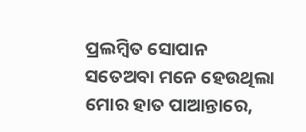ପ୍ରଲମ୍ବିତ ସୋପାନ ସତେଅବା ମନେ ହେଉଥିଲା ମୋର ହାତ ପାଆନ୍ତାରେ,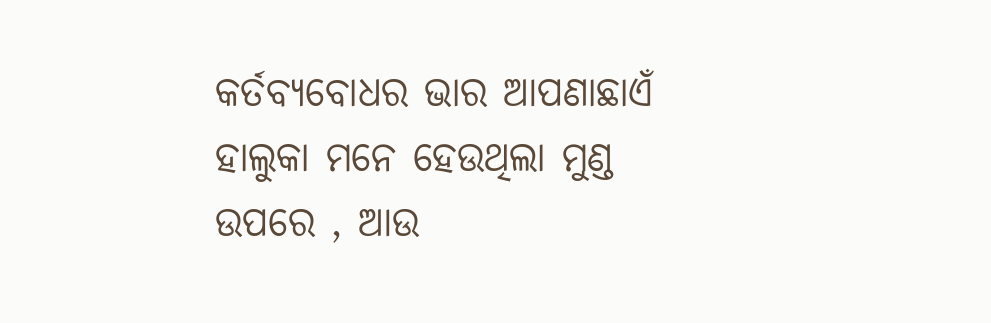କର୍ତବ୍ୟବୋଧର ଭାର ଆପଣାଛାଏଁ ହାଲୁକା ମନେ ହେଉଥିଲା ମୁଣ୍ଡ ଉପରେ , ଆଉ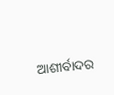ଆଶୀର୍ବାଦର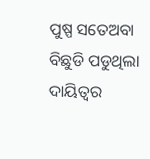ପୁଷ୍ପ ସତେଅବା ବିଛୁଡି ପଡୁଥିଲା ଦାୟିତ୍ୱର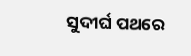ସୁଦୀର୍ଘ ପଥରେ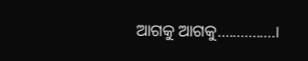ଆଗକୁ ଆଗକୁ...............।